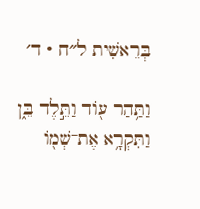בְּרֵאשִׁית ל״ח · ד׳

וַתַּ֥הַר ע֖וֹד וַתֵּ֣לֶד בֵּ֑ן וַתִּקְרָ֥א אֶת־שְׁמ֖וֹ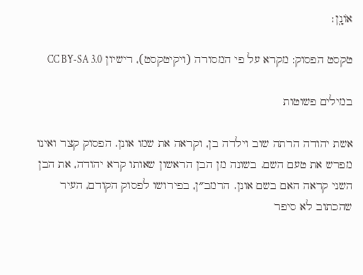אוֹנָֽן׃

טקסט הפסוק: מקרא על פי המסורה (ויקיטקסט), רישיון CC BY-SA 3.0

במילים פשוטות

אשת יהודה הרתה שוב וילדה בן, וקראה את שמו אונן. הפסוק קצר ואינו מפרש את טעם השם. בשונה מן הבן הראשון שאותו קרא יהודה, את הבן השני קראה האם בשם אונן. הרמב״ן, בפירושו לפסוק הקודם, העיר שהכתוב לא סיפר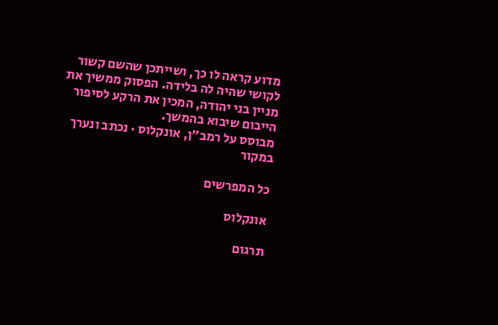מדוע קראה לו כך, ושייתכן שהשם קשור לקושי שהיה לה בלידה. הפסוק ממשיך את מניין בני יהודה, המכין את הרקע לסיפור הייבום שיבוא בהמשך.
מבוסס על רמב״ן, אונקלוס · נכתב ונערך במקור

כל המפרשים

אונקלוס

תרגום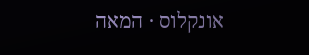אונקלוס · המאה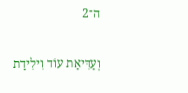ה־2

וְעַדִּיאַת עוֹד וִילִידַת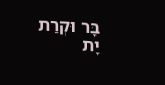בָּר וּקְרַת יָת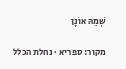שְׁמֵהּ אוֹנָן

מקור: ספריא · נחלת הכלל